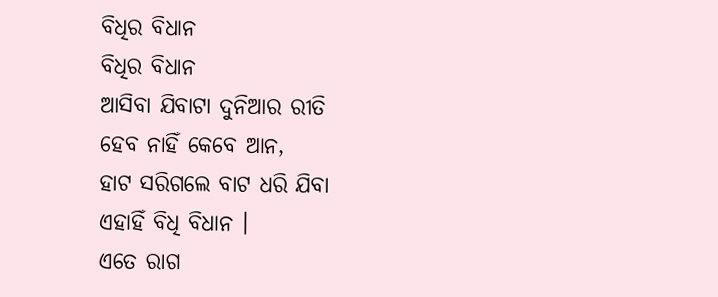ବିଧିର ବିଧାନ
ବିଧିର ବିଧାନ
ଆସିବା ଯିବାଟା ଦୁନିଆର ରୀତି
ହେବ ନାହିଁ କେବେ ଆନ,
ହାଟ ସରିଗଲେ ବାଟ ଧରି ଯିବା
ଏହାହିଁ ବିଧି ବିଧାନ ।
ଏତେ ରାଗ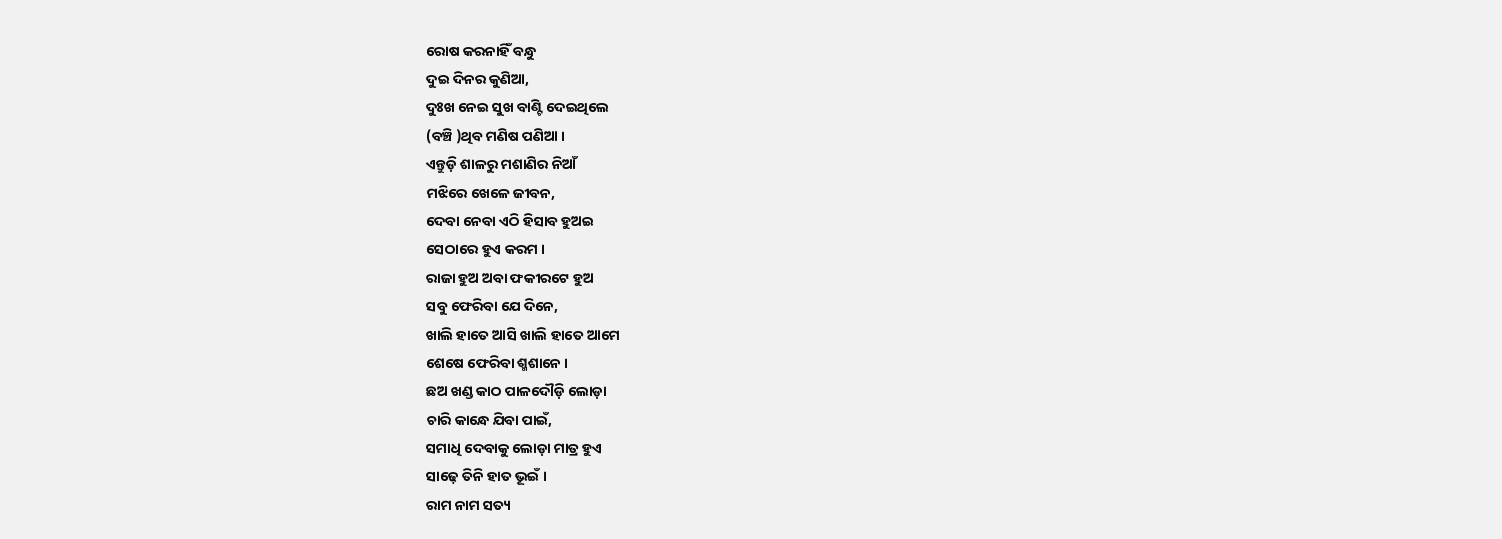ରୋଷ କରନାହିଁ ବନ୍ଧୁ
ଦୁଇ ଦିନର କୁଣିଆ,
ଦୁଃଖ ନେଇ ସୁଖ ବାଣ୍ଟି ଦେଇଥିଲେ
(ବଞ୍ଚି )ଥିବ ମଣିଷ ପଣିଆ ।
ଏନ୍ତୁଡ଼ି ଶାଳରୁ ମଶାଣିର ନିଆଁ
ମଝିରେ ଖେଳେ ଜୀବନ,
ଦେବା ନେବା ଏଠି ହିସାବ ହୁଅଇ
ସେଠାରେ ହୁଏ କରମ ।
ରାଜା ହୁଅ ଅବା ଫକୀରଟେ ହୁଅ
ସବୁ ଫେରିବା ଯେ ଦିନେ,
ଖାଲି ହାତେ ଆସି ଖାଲି ହାତେ ଆମେ
ଶେଷେ ଫେରିବା ଶ୍ମଶାନେ ।
ଛଅ ଖଣ୍ଡ କାଠ ପାଳଦୌଡ଼ି ଲୋଡ଼ା
ଚାରି କାନ୍ଧେ ଯିବା ପାଇଁ,
ସମାଧି ଦେବାକୁ ଲୋଡ଼ା ମାତ୍ର ହୁଏ
ସାଢ଼େ ତିନି ହାତ ଭୂଇଁ ।
ରାମ ନାମ ସତ୍ୟ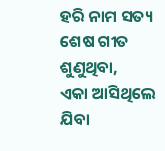ହରି ନାମ ସତ୍ୟ
ଶେଷ ଗୀତ ଶୁଣୁଥିବା,
ଏକା ଆସିଥିଲେ ଯିବା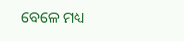ବେଳେ ମଧ୍ୟ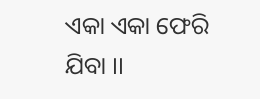ଏକା ଏକା ଫେରି ଯିବା ।।